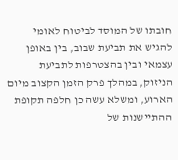חובתו של המוסד לביטוח לאומי להגיש את תביעת שבוב, בין באופן עצמאי ובין בהצטרפות לתביעת הניזוק, במהלך פרק הזמן הקצוב מיום הארוע, ומשלא עשה כן חלפה תקופת ההתיישנות של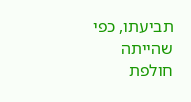תביעתו, כפי שהייתה חולפת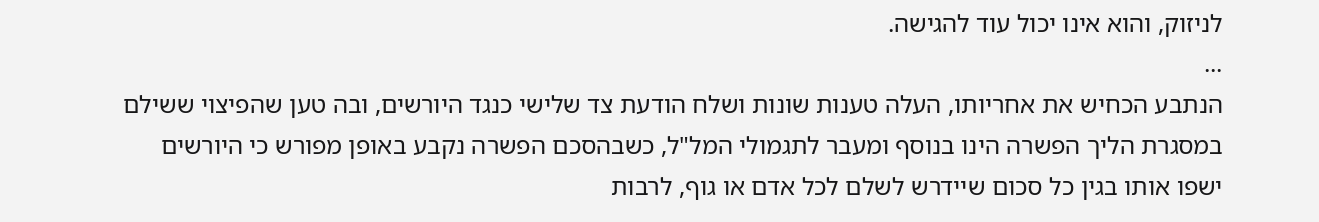לניזוק, והוא אינו יכול עוד להגישה.
...
הנתבע הכחיש את אחריותו, העלה טענות שונות ושלח הודעת צד שלישי כנגד היורשים, ובה טען שהפיצוי ששילם במסגרת הליך הפשרה הינו בנוסף ומעבר לתגמולי המל"ל, כשבהסכם הפשרה נקבע באופן מפורש כי היורשים ישפו אותו בגין כל סכום שיידרש לשלם לכל אדם או גוף, לרבות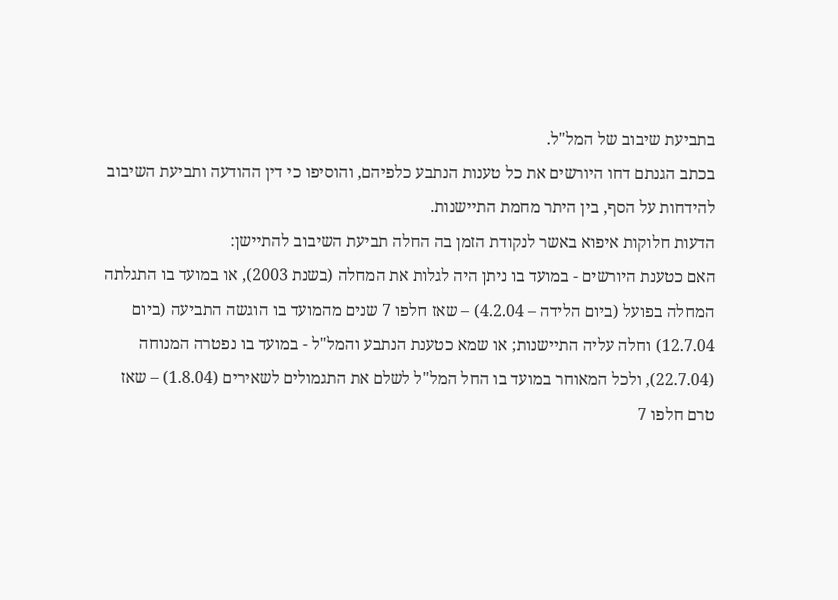בתביעת שיבוב של המל"ל.
בכתב הגנתם דחו היורשים את כל טענות הנתבע כלפיהם, והוסיפו כי דין ההודעה ותביעת השיבוב להידחות על הסף, בין היתר מחמת התיישנות.
הדעות חלוקות איפוא באשר לנקודת הזמן בה החלה תביעת השיבוב להתיישן:
האם כטענת היורשים - במועד בו ניתן היה לגלות את המחלה (בשנת 2003), או במועד בו התגלתה המחלה בפועל (ביום הלידה – 4.2.04) – שאז חלפו 7 שנים מהמועד בו הוגשה התביעה (ביום 12.7.04) וחלה עליה התיישנות; או שמא כטענת הנתבע והמל"ל - במועד בו נפטרה המנוחה (22.7.04), ולכל המאוחר במועד בו החל המל"ל לשלם את התגמולים לשאירים (1.8.04) – שאז טרם חלפו 7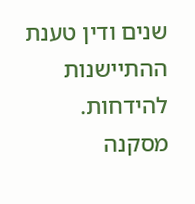שנים ודין טענת ההתיישנות להידחות.
מסקנה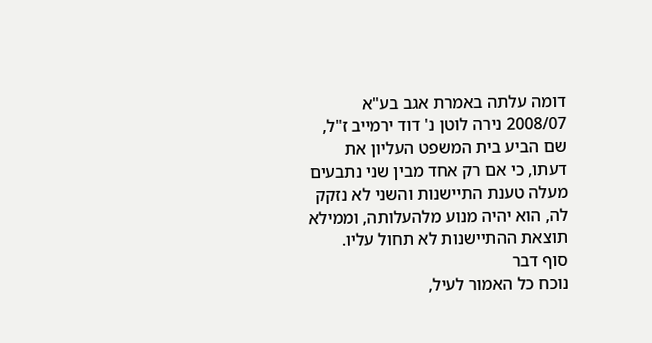דומה עלתה באמרת אגב בע"א 2008/07 נירה לוטן נ' דוד ירמייב ז"ל, שם הביע בית המשפט העליון את דעתו, כי אם רק אחד מבין שני נתבעים מעלה טענת התיישנות והשני לא נזקק לה, הוא יהיה מנוע מלהעלותה, וממילא תוצאת ההתיישנות לא תחול עליו.
סוף דבר
נוכח כל האמור לעיל,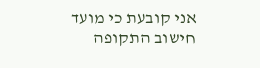אני קובעת כי מועד חישוב התקופה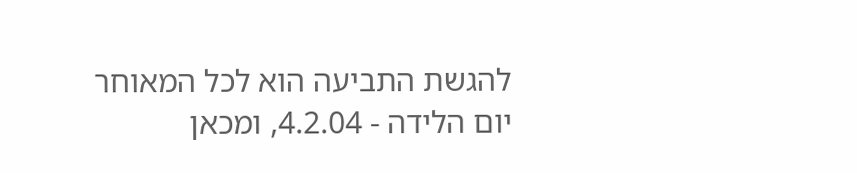להגשת התביעה הוא לכל המאוחר יום הלידה - 4.2.04, ומכאן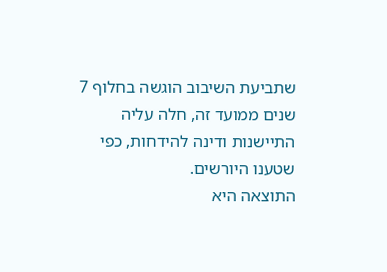שתביעת השיבוב הוגשה בחלוף 7 שנים ממועד זה, חלה עליה התיישנות ודינה להידחות, כפי שטענו היורשים.
התוצאה היא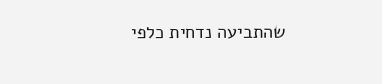שהתביעה נדחית כלפי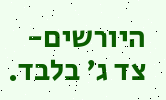היורשים- צד ג' בלבד.